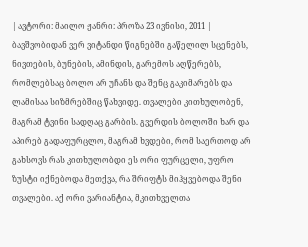| ავტორი: მაილო ჟანრი: პროზა 23 ივნისი, 2011 |
ბავშვობიდან ვერ ვიტანდი წიგნებში გაწელილ სცენებს, ნივთების, ბუნების, ამინდის, გარემოს აღწერებს, რომლებსაც ბოლო არ უჩანს და შენც გაკიმარებს და ლამისაა სიზმრებშიც წახვიდე. თვალები კითხულობენ, მაგრამ ტვინი სადღაც გარბის. გვერდის ბოლოში ხარ და აპირებ გადაფურცლო, მაგრამ ხვდები, რომ საერთოდ არ გახსოვს რას კითხულობდი ეს ორი ფურცელი, უფრო ზუსტი იქნებოდა მეთქვა, რა შრიფტს მიჰყვებოდა შენი თვალები. აქ ორი ვარიანტია, მკითხველთა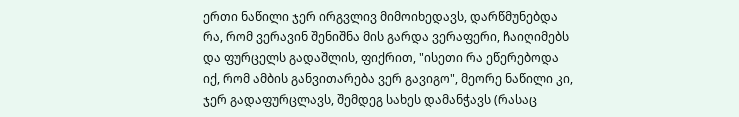ერთი ნაწილი ჯერ ირგვლივ მიმოიხედავს, დარწმუნებდა რა, რომ ვერავინ შენიშნა მის გარდა ვერაფერი, ჩაიღიმებს და ფურცელს გადაშლის, ფიქრით, "ისეთი რა ეწერებოდა იქ, რომ ამბის განვითარება ვერ გავიგო", მეორე ნაწილი კი, ჯერ გადაფურცლავს, შემდეგ სახეს დამანჭავს (რასაც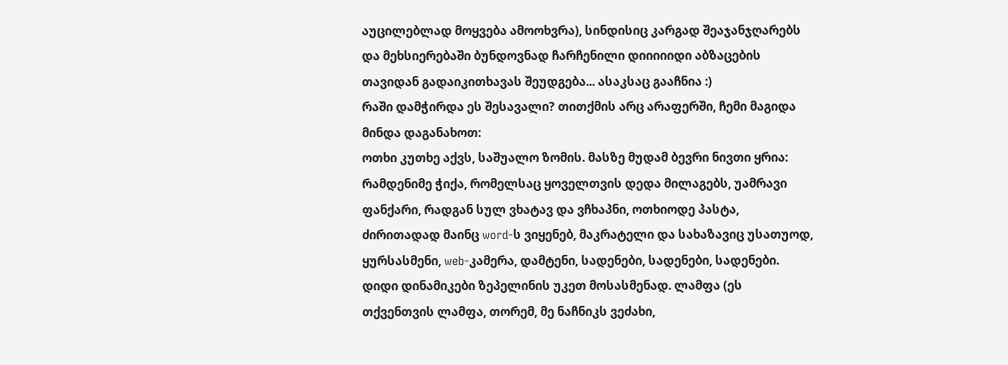აუცილებლად მოყვება ამოოხვრა), სინდისიც კარგად შეაჯანჯღარებს და მეხსიერებაში ბუნდოვნად ჩარჩენილი დიიიიიდი აბზაცების თავიდან გადაიკითხავას შეუდგება... ასაკსაც გააჩნია :)
რაში დამჭირდა ეს შესავალი? თითქმის არც არაფერში, ჩემი მაგიდა მინდა დაგანახოთ:
ოთხი კუთხე აქვს, საშუალო ზომის. მასზე მუდამ ბევრი ნივთი ყრია: რამდენიმე ჭიქა, რომელსაც ყოველთვის დედა მილაგებს, უამრავი ფანქარი, რადგან სულ ვხატავ და ვჩხაპნი, ოთხიოდე პასტა, ძირითადად მაინც word-ს ვიყენებ, მაკრატელი და სახაზავიც უსათუოდ, ყურსასმენი, web-კამერა, დამტენი, სადენები, სადენები, სადენები. დიდი დინამიკები ზეპელინის უკეთ მოსასმენად. ლამფა (ეს თქვენთვის ლამფა, თორემ, მე ნაჩნიკს ვეძახი,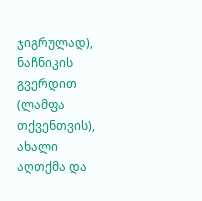ჯიგრულად), ნაჩნიკის გვერდით (ლამფა თქვენთვის), ახალი აღთქმა და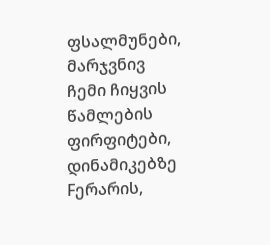ფსალმუნები, მარჯვნივ ჩემი ჩიყვის წამლების ფირფიტები, დინამიკებზე Fერარის,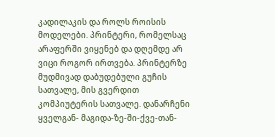კადილაკის და როლს როისის მოდელები. პრინტერი, რომელსაც არაფერში ვიყენებ და დღემდე არ ვიცი როგორ ირთვება. პრინტერზე მუდმივად დაბუდებული გუჩის სათვალე, მის გვერდით კომპიუტერის სათვალე. დანარჩენი ყველგან- მაგიდა-ზე-ში-ქვე-თან-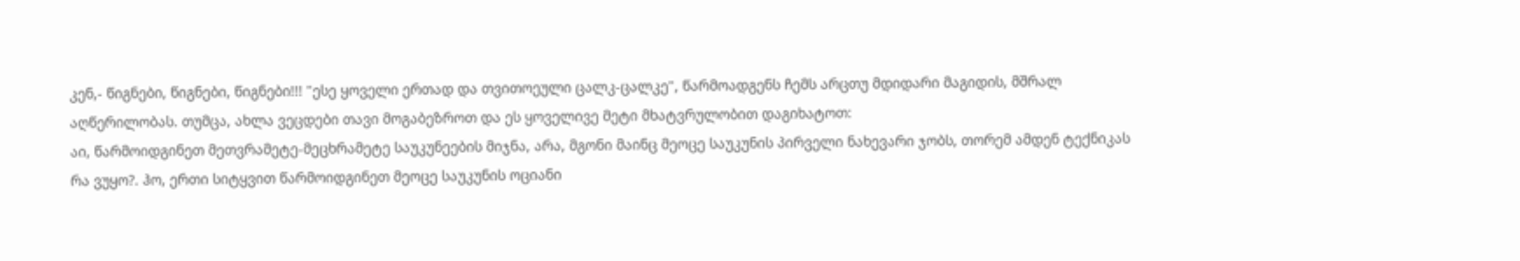კენ,- წიგნები, წიგნები, წიგნები!!! "ესე ყოველი ერთად და თვითოეული ცალკ-ცალკე", წარმოადგენს ჩემს არცთუ მდიდარი მაგიდის, მშრალ აღწერილობას. თუმცა, ახლა ვეცდები თავი მოგაბეზროთ და ეს ყოველივე მეტი მხატვრულობით დაგიხატოთ:
აი, წარმოიდგინეთ მეთვრამეტე-მეცხრამეტე საუკუნეების მიჯნა, არა, მგონი მაინც მეოცე საუკუნის პირველი ნახევარი ჯობს, თორემ ამდენ ტექნიკას რა ვუყო?. ჰო, ერთი სიტყვით წარმოიდგინეთ მეოცე საუკუნის ოციანი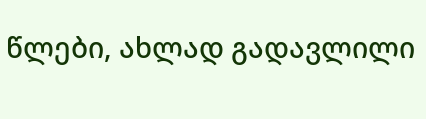წლები, ახლად გადავლილი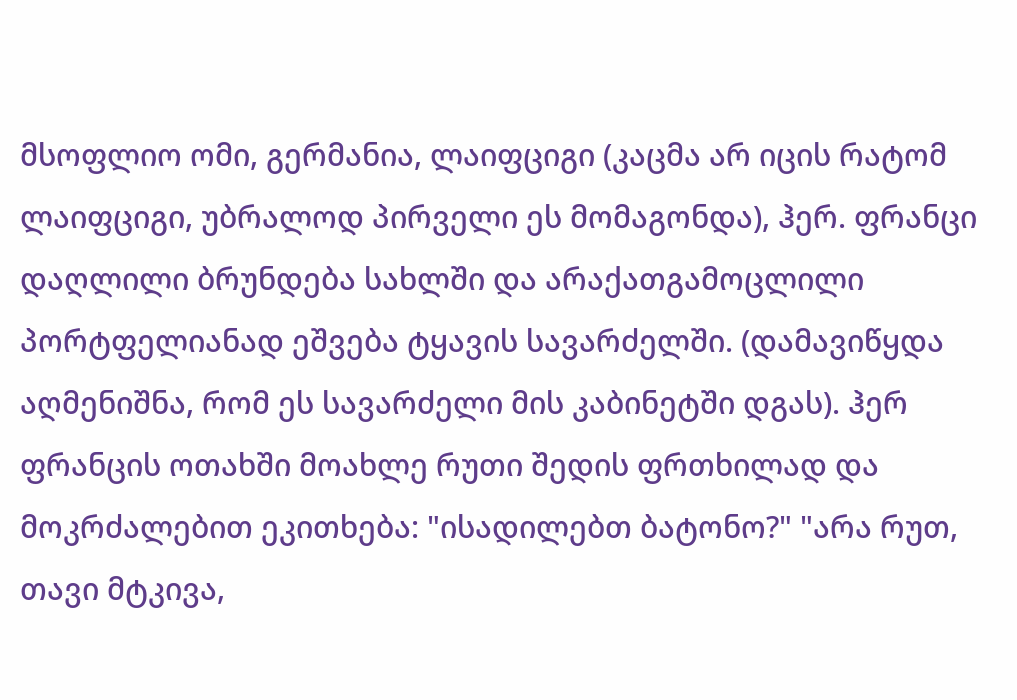მსოფლიო ომი, გერმანია, ლაიფციგი (კაცმა არ იცის რატომ ლაიფციგი, უბრალოდ პირველი ეს მომაგონდა), ჰერ. ფრანცი დაღლილი ბრუნდება სახლში და არაქათგამოცლილი პორტფელიანად ეშვება ტყავის სავარძელში. (დამავიწყდა აღმენიშნა, რომ ეს სავარძელი მის კაბინეტში დგას). ჰერ ფრანცის ოთახში მოახლე რუთი შედის ფრთხილად და მოკრძალებით ეკითხება: "ისადილებთ ბატონო?" "არა რუთ, თავი მტკივა,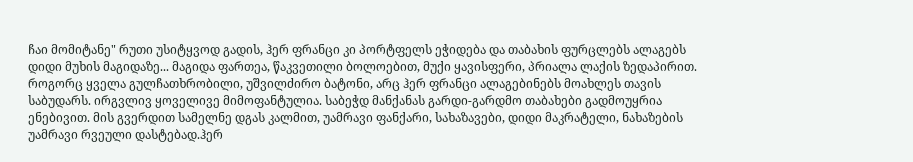ჩაი მომიტანე" რუთი უსიტყვოდ გადის, ჰერ ფრანცი კი პორტფელს ეჭიდება და თაბახის ფურცლებს ალაგებს დიდი მუხის მაგიდაზე... მაგიდა ფართეა, წაკვეთილი ბოლოებით, მუქი ყავისფერი, პრიალა ლაქის ზედაპირით. როგორც ყველა გულჩათხრობილი, უშვილძირო ბატონი, არც ჰერ ფრანცი ალაგებინებს მოახლეს თავის საბუდარს. ირგვლივ ყოველივე მიმოფანტულია. საბეჭდ მანქანას გარდი-გარდმო თაბახები გადმოუყრია ენებივით. მის გვერდით სამელნე დგას კალმით, უამრავი ფანქარი, სახაზავები, დიდი მაკრატელი, ნახაზების უამრავი რვეული დასტებად.ჰერ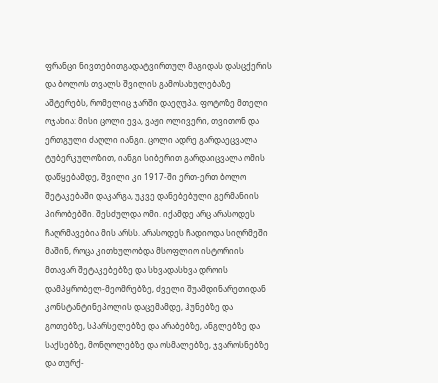ფრანცი ნივთებითგადატვირთულ მაგიდას დასცქერის და ბოლოს თვალს შვილის გამოსახულებაზე აშტერებს, რომელიც ჯარში დაეღუპა. ფოტოზე მთელი ოჯახია: მისი ცოლი ევა, ვაჟი ოლივერი, თვითონ და ერთგული ძაღლი იანგი. ცოლი ადრე გარდაეცვალა ტუბერკულოზით, იანგი სიბერით გარდაიცვალა ომის დაწყებამდე, შვილი კი 1917-ში ერთ-ერთ ბოლო შეტაკებაში დაკარგა, უკვე დანებებული გერმანიის პირობებში. შესძულდა ომი. იქამდე არც არასოდეს ჩაღრმავებია მის არსს. არასოდეს ჩადიოდა სიღრმეში მაშინ, როცა კითხულობდა მსოფლიო ისტორიის მთავარ შეტაკებებზე და სხვადასხვა დროის დამპყრობელ-მეომრებზე, ძველი შუამდინარეთიდან კონსტანტინეპოლის დაცემამდე, ჰუნებზე და გოთებზე, სპარსელებზე და არაბებზე, ანგლებზე და საქსებზე, მონღოლებზე და ოსმალებზე, ჯვაროსნებზე და თურქ-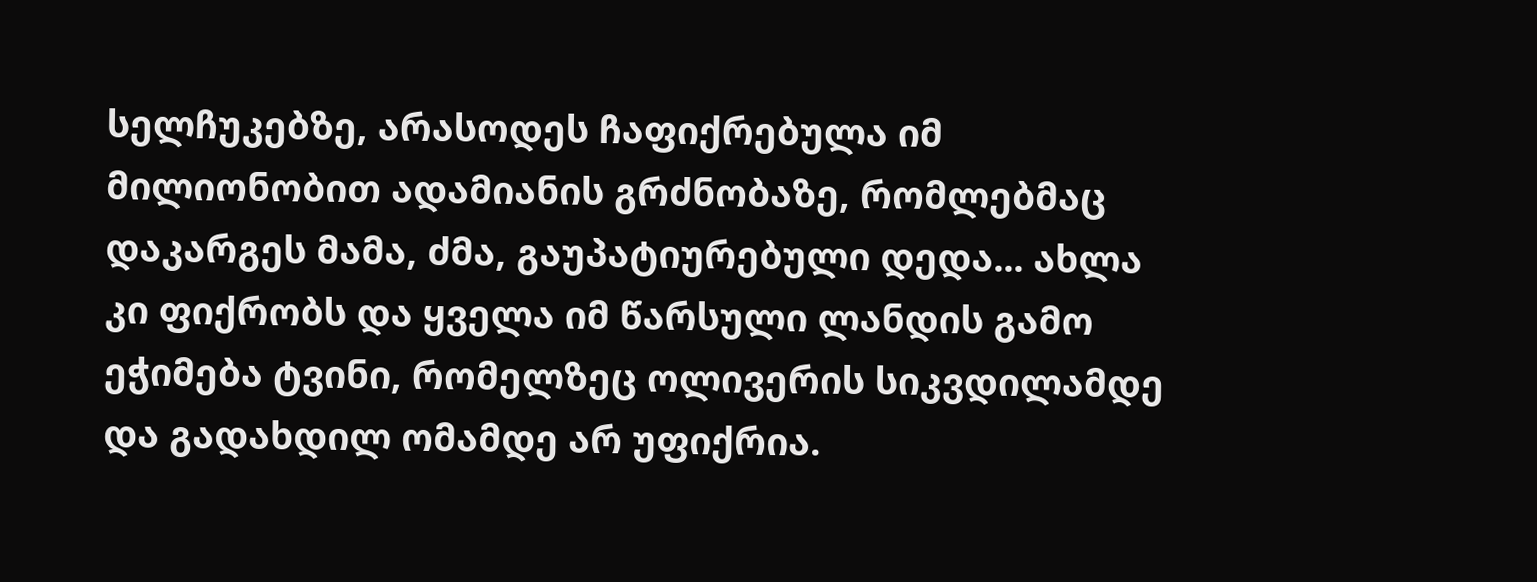სელჩუკებზე, არასოდეს ჩაფიქრებულა იმ მილიონობით ადამიანის გრძნობაზე, რომლებმაც დაკარგეს მამა, ძმა, გაუპატიურებული დედა... ახლა კი ფიქრობს და ყველა იმ წარსული ლანდის გამო ეჭიმება ტვინი, რომელზეც ოლივერის სიკვდილამდე და გადახდილ ომამდე არ უფიქრია.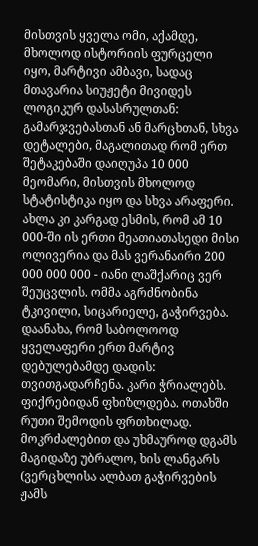მისთვის ყველა ომი, აქამდე, მხოლოდ ისტორიის ფურცელი იყო, მარტივი ამბავი, სადაც მთავარია სიუჟეტი მივიდეს ლოგიკურ დასასრულთან: გამარჯვებასთან ან მარცხთან, სხვა დეტალები, მაგალითად რომ ერთ შეტაკებაში დაიღუპა 10 000 მეომარი, მისთვის მხოლოდ სტატისტიკა იყო და სხვა არაფერი. ახლა კი კარგად ესმის, რომ ამ 10 000-ში ის ერთი მეათიათასედი მისი ოლივერია და მას ვერანაირი 200 000 000 000 - იანი ლაშქარიც ვერ შეუცვლის. ომმა აგრძნობინა ტკივილი, სიცარიელე, გაჭირვება. დაანახა, რომ საბოლოოდ ყველაფერი ერთ მარტივ დებულებამდე დადის: თვითგადარჩენა. კარი ჭრიალებს. ფიქრებიდან ფხიზლდება. ოთახში რუთი შემოდის ფრთხილად. მოკრძალებით და უხმაუროდ დგამს მაგიდაზე უბრალო, ხის ლანგარს (ვერცხლისა ალბათ გაჭირვების ჟამს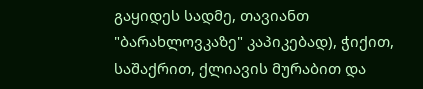გაყიდეს სადმე, თავიანთ "ბარახლოვკაზე" კაპიკებად), ჭიქით, საშაქრით, ქლიავის მურაბით და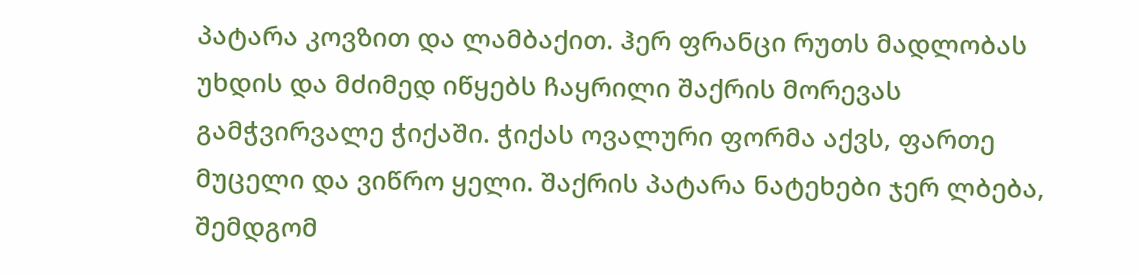პატარა კოვზით და ლამბაქით. ჰერ ფრანცი რუთს მადლობას უხდის და მძიმედ იწყებს ჩაყრილი შაქრის მორევას გამჭვირვალე ჭიქაში. ჭიქას ოვალური ფორმა აქვს, ფართე მუცელი და ვიწრო ყელი. შაქრის პატარა ნატეხები ჯერ ლბება, შემდგომ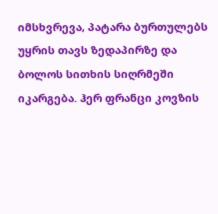იმსხვრევა, პატარა ბურთულებს უყრის თავს ზედაპირზე და ბოლოს სითხის სიღრმეში იკარგება. ჰერ ფრანცი კოვზის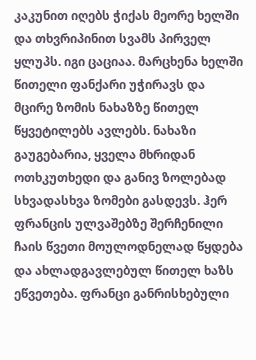კაკუნით იღებს ჭიქას მეორე ხელში და თხვრიპინით სვამს პირველ ყლუპს. იგი ცაციაა. მარცხენა ხელში წითელი ფანქარი უჭირავს და მცირე ზომის ნახაზზე წითელ წყვეტილებს ავლებს. ნახაზი გაუგებარია, ყველა მხრიდან ოთხკუთხედი და განივ ზოლებად სხვადასხვა ზომები გასდევს. ჰერ ფრანცის ულვაშებზე შერჩენილი ჩაის წვეთი მოულოდნელად წყდება და ახლადგავლებულ წითელ ხაზს ეწვეთება. ფრანცი განრისხებული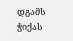დგამს ჭიქას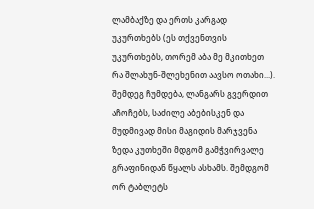ლამბაქზე და ერთს კარგად უკურთხებს (ეს თქვენთვის უკურთხებს, თორემ აბა მე მკითხეთ რა შლახუნ-შლეხენით აავსო ოთახი...). შემდეგ ჩუმდება, ლანგარს გვერდით აჩოჩებს, საძილე აბებისკენ და მუდმივად მისი მაგიდის მარჯვენა ზედა კუთხეში მდგომ გამჭვირვალე გრაფინიდან წყალს ასხამს. შემდგომ ორ ტაბლეტს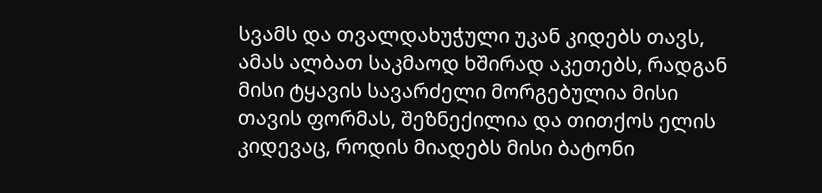სვამს და თვალდახუჭული უკან კიდებს თავს, ამას ალბათ საკმაოდ ხშირად აკეთებს, რადგან მისი ტყავის სავარძელი მორგებულია მისი თავის ფორმას, შეზნექილია და თითქოს ელის კიდევაც, როდის მიადებს მისი ბატონი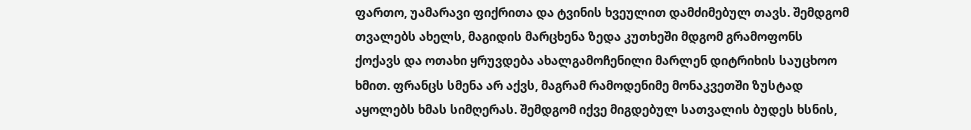ფართო, უამარავი ფიქრითა და ტვინის ხვეულით დამძიმებულ თავს. შემდგომ თვალებს ახელს, მაგიდის მარცხენა ზედა კუთხეში მდგომ გრამოფონს ქოქავს და ოთახი ყრუვდება ახალგამოჩენილი მარლენ დიტრიხის საუცხოო ხმით. ფრანცს სმენა არ აქვს, მაგრამ რამოდენიმე მონაკვეთში ზუსტად აყოლებს ხმას სიმღერას. შემდგომ იქვე მიგდებულ სათვალის ბუდეს ხსნის,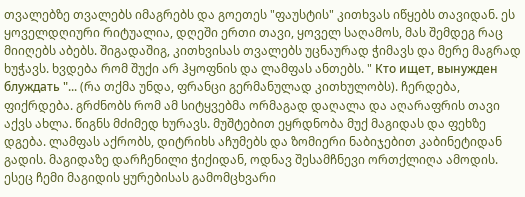თვალებზე თვალებს იმაგრებს და გოეთეს "ფაუსტის" კითხვას იწყებს თავიდან. ეს ყოველდღიური რიტუალია, დღეში ერთი თავი, ყოველ საღამოს, მას შემდეგ რაც მიიღებს აბებს. შიგადაშიგ, კითხვისას თვალებს უცნაურად ჭიმავს და მერე მაგრად ხუჭავს. ხვდება რომ შუქი არ ჰყოფნის და ლამფას ანთებს. " Кто ищет, вынужден блуждать "... (რა თქმა უნდა, ფრანცი გერმანულად კითხულობს). ჩერდება, ფიქრდება. გრძნობს რომ ამ სიტყვებმა ორმაგად დაღალა და აღარაფრის თავი აქვს ახლა. წიგნს მძიმედ ხურავს. მუშტებით ეყრდნობა მუქ მაგიდას და ფეხზე დგება. ლამფას აქრობს, დიტრიხს აჩუმებს და ზომიერი ნაბიჯებით კაბინეტიდან გადის. მაგიდაზე დარჩენილი ჭიქიდან, ოდნავ შესამჩნევი ორთქლიღა ამოდის.
ესეც ჩემი მაგიდის ყურებისას გამომცხვარი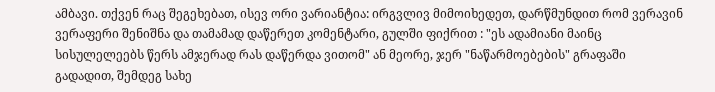ამბავი. თქვენ რაც შეგეხებათ, ისევ ორი ვარიანტია: ირგვლივ მიმოიხედეთ, დარწმუნდით რომ ვერავინ ვერაფერი შენიშნა და თამამად დაწერეთ კომენტარი, გულში ფიქრით : "ეს ადამიანი მაინც სისულელეებს წერს ამჯერად რას დაწერდა ვითომ" ან მეორე, ჯერ "ნაწარმოებების" გრაფაში გადადით, შემდეგ სახე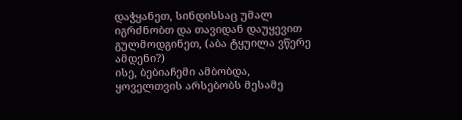დაჭყანეთ, სინდისსაც უმალ იგრძნობთ და თავიდან დაუყევით გულმოდგინეთ, (აბა ტყუილა ვწერე ამდენი?)
ისე, ბებიაჩემი ამბობდა, ყოველთვის არსებობს მესამე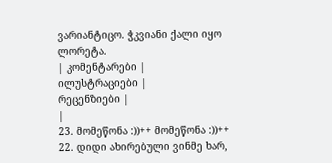ვარიანტიცო. ჭკვიანი ქალი იყო ლორეტა.
| კომენტარები |
ილუსტრაციები |
რეცენზიები |
|
23. მომეწონა :))++ მომეწონა :))++
22. დიდი ახირებული ვინმე ხარ,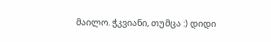მაილო. ჭკვიანი, თუმცა :) დიდი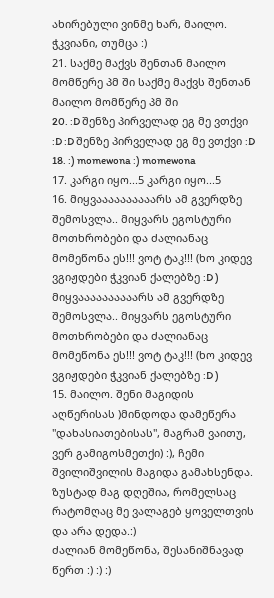ახირებული ვინმე ხარ, მაილო. ჭკვიანი, თუმცა :)
21. საქმე მაქვს შენთან მაილო მომწერე პმ ში საქმე მაქვს შენთან მაილო მომწერე პმ ში
20. :D შენზე პირველად ეგ მე ვთქვი :D :D შენზე პირველად ეგ მე ვთქვი :D
18. :) momewona :) momewona
17. კარგი იყო...5 კარგი იყო...5
16. მიყვაააააააააარს ამ გვერდზე შემოსვლა.. მიყვარს ეგოსტური მოთხრობები და ძალიანაც მომეწონა ეს!!! ვოტ ტაკ!!! (ხო კიდევ ვგიჟდები ჭკვიან ქალებზე :D ) მიყვაააააააააარს ამ გვერდზე შემოსვლა.. მიყვარს ეგოსტური მოთხრობები და ძალიანაც მომეწონა ეს!!! ვოტ ტაკ!!! (ხო კიდევ ვგიჟდები ჭკვიან ქალებზე :D )
15. მაილო. შენი მაგიდის აღწერისას )მინდოდა დამეწერა "დახასიათებისას", მაგრამ ვაითუ, ვერ გამიგოსმეთქი) :), ჩემი შვილიშვილის მაგიდა გამახსენდა. ზუსტად მაგ დღეშია, რომელსაც რატომღაც მე ვალაგებ ყოველთვის და არა დედა.:)
ძალიან მომეწონა, შესანიშნავად წერთ :) :) :)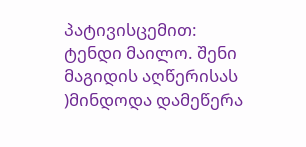პატივისცემით: ტენდი მაილო. შენი მაგიდის აღწერისას )მინდოდა დამეწერა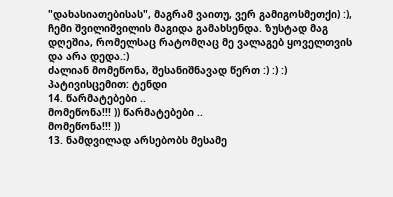"დახასიათებისას", მაგრამ ვაითუ, ვერ გამიგოსმეთქი) :), ჩემი შვილიშვილის მაგიდა გამახსენდა. ზუსტად მაგ დღეშია, რომელსაც რატომღაც მე ვალაგებ ყოველთვის და არა დედა.:)
ძალიან მომეწონა, შესანიშნავად წერთ :) :) :)
პატივისცემით: ტენდი
14. წარმატებები ..
მომეწონა!!! )) წარმატებები ..
მომეწონა!!! ))
13. ნამდვილად არსებობს მესამე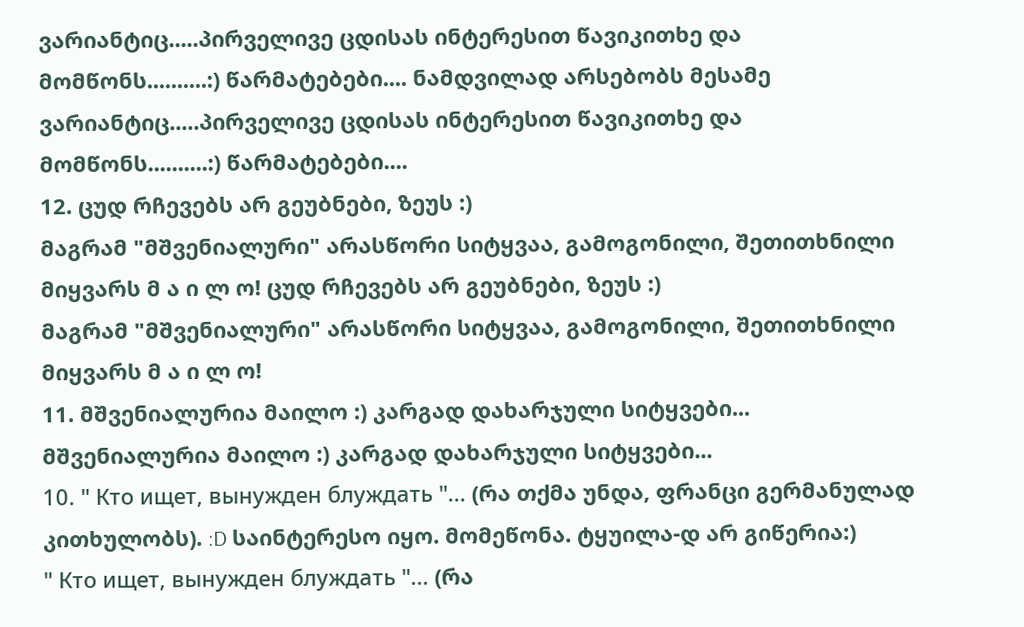ვარიანტიც.....პირველივე ცდისას ინტერესით წავიკითხე და მომწონს..........:) წარმატებები.... ნამდვილად არსებობს მესამე ვარიანტიც.....პირველივე ცდისას ინტერესით წავიკითხე და მომწონს..........:) წარმატებები....
12. ცუდ რჩევებს არ გეუბნები, ზეუს :)
მაგრამ "მშვენიალური" არასწორი სიტყვაა, გამოგონილი, შეთითხნილი
მიყვარს მ ა ი ლ ო! ცუდ რჩევებს არ გეუბნები, ზეუს :)
მაგრამ "მშვენიალური" არასწორი სიტყვაა, გამოგონილი, შეთითხნილი
მიყვარს მ ა ი ლ ო!
11. მშვენიალურია მაილო :) კარგად დახარჯული სიტყვები... მშვენიალურია მაილო :) კარგად დახარჯული სიტყვები...
10. " Кто ищет, вынужден блуждать "... (რა თქმა უნდა, ფრანცი გერმანულად კითხულობს). :D საინტერესო იყო. მომეწონა. ტყუილა-დ არ გიწერია:)
" Кто ищет, вынужден блуждать "... (რა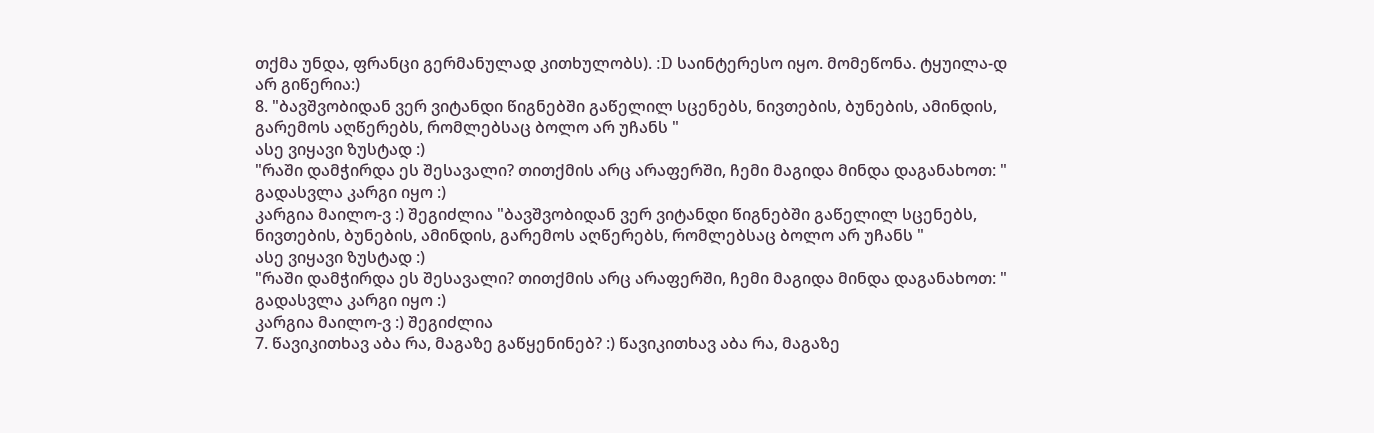თქმა უნდა, ფრანცი გერმანულად კითხულობს). :D საინტერესო იყო. მომეწონა. ტყუილა-დ არ გიწერია:)
8. "ბავშვობიდან ვერ ვიტანდი წიგნებში გაწელილ სცენებს, ნივთების, ბუნების, ამინდის, გარემოს აღწერებს, რომლებსაც ბოლო არ უჩანს "
ასე ვიყავი ზუსტად :)
"რაში დამჭირდა ეს შესავალი? თითქმის არც არაფერში, ჩემი მაგიდა მინდა დაგანახოთ: " გადასვლა კარგი იყო :)
კარგია მაილო-ვ :) შეგიძლია "ბავშვობიდან ვერ ვიტანდი წიგნებში გაწელილ სცენებს, ნივთების, ბუნების, ამინდის, გარემოს აღწერებს, რომლებსაც ბოლო არ უჩანს "
ასე ვიყავი ზუსტად :)
"რაში დამჭირდა ეს შესავალი? თითქმის არც არაფერში, ჩემი მაგიდა მინდა დაგანახოთ: " გადასვლა კარგი იყო :)
კარგია მაილო-ვ :) შეგიძლია
7. წავიკითხავ აბა რა, მაგაზე გაწყენინებ? :) წავიკითხავ აბა რა, მაგაზე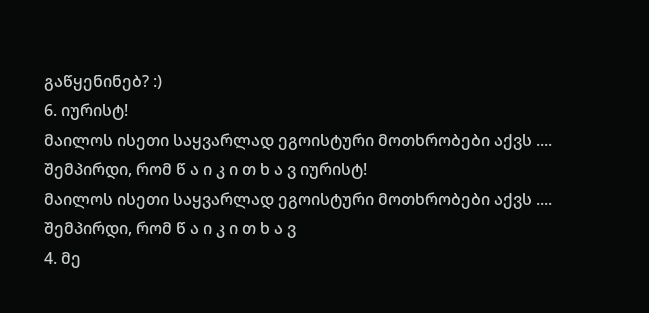გაწყენინებ? :)
6. იურისტ!
მაილოს ისეთი საყვარლად ეგოისტური მოთხრობები აქვს .... შემპირდი, რომ წ ა ი კ ი თ ხ ა ვ იურისტ!
მაილოს ისეთი საყვარლად ეგოისტური მოთხრობები აქვს .... შემპირდი, რომ წ ა ი კ ი თ ხ ა ვ
4. მე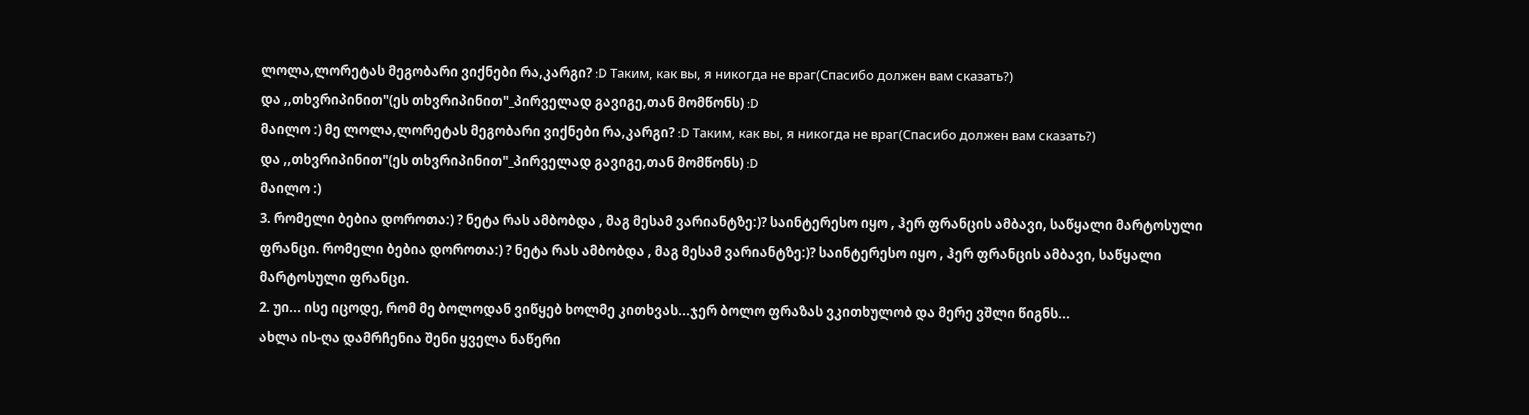ლოლა,ლორეტას მეგობარი ვიქნები რა,კარგი? :D Таким, как вы, я никогда не враг(Спасибо должен вам сказать?)
და ,,თხვრიპინით"(ეს თხვრიპინით"_პირველად გავიგე,თან მომწონს) :D
მაილო :) მე ლოლა,ლორეტას მეგობარი ვიქნები რა,კარგი? :D Таким, как вы, я никогда не враг(Спасибо должен вам сказать?)
და ,,თხვრიპინით"(ეს თხვრიპინით"_პირველად გავიგე,თან მომწონს) :D
მაილო :)
3. რომელი ბებია დოროთა:) ? ნეტა რას ამბობდა , მაგ მესამ ვარიანტზე:)? საინტერესო იყო , ჰერ ფრანცის ამბავი, საწყალი მარტოსული ფრანცი. რომელი ბებია დოროთა:) ? ნეტა რას ამბობდა , მაგ მესამ ვარიანტზე:)? საინტერესო იყო , ჰერ ფრანცის ამბავი, საწყალი მარტოსული ფრანცი.
2. უი... ისე იცოდე, რომ მე ბოლოდან ვიწყებ ხოლმე კითხვას...ჯერ ბოლო ფრაზას ვკითხულობ და მერე ვშლი წიგნს...
ახლა ის-ღა დამრჩენია შენი ყველა ნაწერი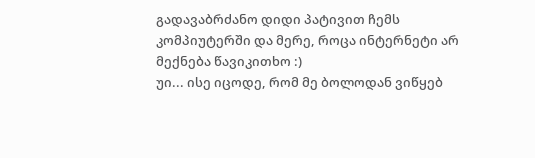გადავაბრძანო დიდი პატივით ჩემს კომპიუტერში და მერე, როცა ინტერნეტი არ მექნება წავიკითხო :)
უი... ისე იცოდე, რომ მე ბოლოდან ვიწყებ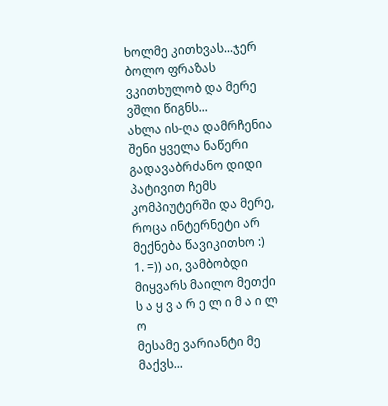ხოლმე კითხვას...ჯერ ბოლო ფრაზას ვკითხულობ და მერე ვშლი წიგნს...
ახლა ის-ღა დამრჩენია შენი ყველა ნაწერი გადავაბრძანო დიდი პატივით ჩემს კომპიუტერში და მერე, როცა ინტერნეტი არ მექნება წავიკითხო :)
1. =)) აი, ვამბობდი მიყვარს მაილო მეთქი
ს ა ყ ვ ა რ ე ლ ი მ ა ი ლ ო
მესამე ვარიანტი მე მაქვს...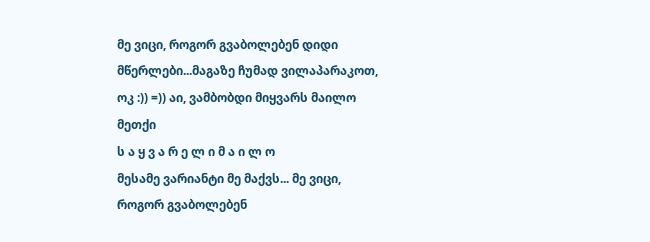მე ვიცი, როგორ გვაბოლებენ დიდი მწერლები...მაგაზე ჩუმად ვილაპარაკოთ, ოკ :)) =)) აი, ვამბობდი მიყვარს მაილო მეთქი
ს ა ყ ვ ა რ ე ლ ი მ ა ი ლ ო
მესამე ვარიანტი მე მაქვს... მე ვიცი, როგორ გვაბოლებენ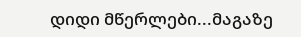დიდი მწერლები...მაგაზე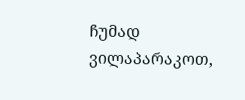ჩუმად ვილაპარაკოთ,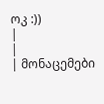ოკ :))
|
|
| მონაცემები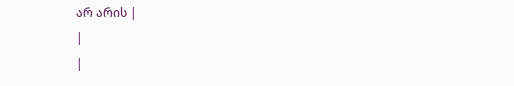არ არის |
|
|